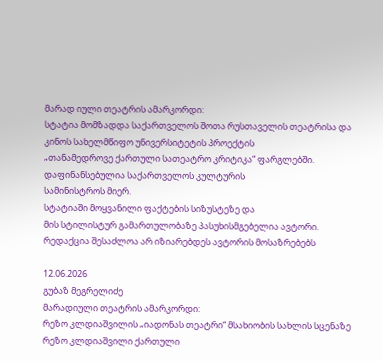მარად იული თეატრის ამარკორდი:
სტატია მომზადდა საქართველოს შოთა რუსთაველის თეატრისა და
კინოს სახელმწიფო უნივერსიტეტის პროექტის
„თანამედროვე ქართული სათეატრო კრიტიკა“ ფარგლებში.
დაფინანსებულია საქართველოს კულტურის
სამინისტროს მიერ.
სტატიაში მოყვანილი ფაქტების სიზუსტეზე და
მის სტილისტურ გამართულობაზე პასუხისმგებელია ავტორი.
რედაქცია შესაძლოა არ იზიარებდეს ავტორის მოსაზრებებს

12.06.2026
გუბაზ მეგრელიძე
მარადიული თეატრის ამარკორდი:
რეზო კლდიაშვილის „იადონას თეატრი“ მსახიობის სახლის სცენაზე
რეზო კლდიაშვილი ქართული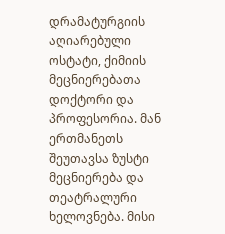დრამატურგიის აღიარებული ოსტატი, ქიმიის მეცნიერებათა დოქტორი და პროფესორია. მან ერთმანეთს შეუთავსა ზუსტი მეცნიერება და თეატრალური ხელოვნება. მისი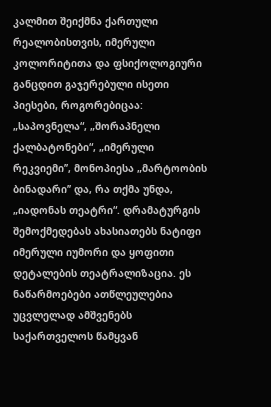კალმით შეიქმნა ქართული რეალობისთვის, იმერული კოლორიტითა და ფსიქოლოგიური განცდით გაჯერებული ისეთი პიესები, როგორებიცაა: „საპოვნელა“, „შორაპნელი ქალბატონები“, „იმერული რეკვიემი’’, მონოპიესა „მარტოობის ბინადარი’’ და, რა თქმა უნდა, „იადონას თეატრი“. დრამატურგის შემოქმედებას ახასიათებს ნატიფი იმერული იუმორი და ყოფითი დეტალების თეატრალიზაცია. ეს ნაწარმოებები ათწლეულებია უცვლელად ამშვენებს საქართველოს წამყვან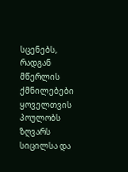სცენებს, რადგან მწერლის ქმნილებები ყოველთვის პოულობს ზღვარს სიცილსა და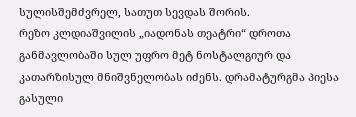სულისშემძვრელ, სათუთ სევდას შორის.
რეზო კლდიაშვილის „იადონას თეატრი“ დროთა განმავლობაში სულ უფრო მეტ ნოსტალგიურ და კათარზისულ მნიშვნელობას იძენს. დრამატურგმა პიესა გასული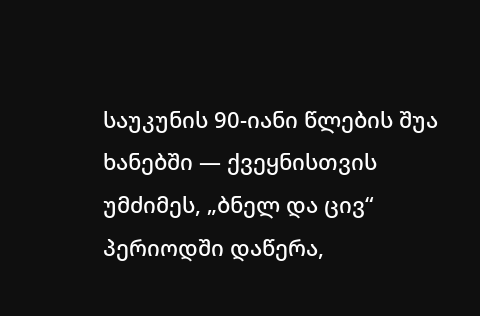საუკუნის 90-იანი წლების შუა ხანებში — ქვეყნისთვის უმძიმეს, „ბნელ და ცივ“ პერიოდში დაწერა,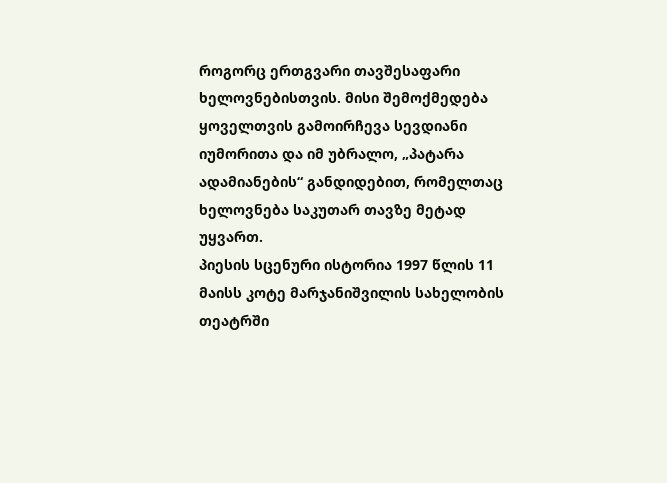როგორც ერთგვარი თავშესაფარი ხელოვნებისთვის. მისი შემოქმედება ყოველთვის გამოირჩევა სევდიანი იუმორითა და იმ უბრალო, „პატარა ადამიანების“ განდიდებით, რომელთაც ხელოვნება საკუთარ თავზე მეტად უყვართ.
პიესის სცენური ისტორია 1997 წლის 11 მაისს კოტე მარჯანიშვილის სახელობის თეატრში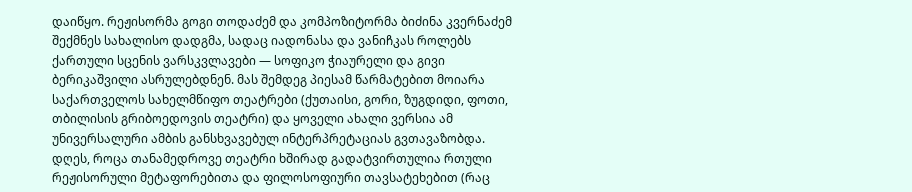დაიწყო. რეჟისორმა გოგი თოდაძემ და კომპოზიტორმა ბიძინა კვერნაძემ შექმნეს სახალისო დადგმა, სადაც იადონასა და ვანიჩკას როლებს ქართული სცენის ვარსკვლავები — სოფიკო ჭიაურელი და გივი ბერიკაშვილი ასრულებდნენ. მას შემდეგ პიესამ წარმატებით მოიარა საქართველოს სახელმწიფო თეატრები (ქუთაისი, გორი, ზუგდიდი, ფოთი, თბილისის გრიბოედოვის თეატრი) და ყოველი ახალი ვერსია ამ უნივერსალური ამბის განსხვავებულ ინტერპრეტაციას გვთავაზობდა.
დღეს, როცა თანამედროვე თეატრი ხშირად გადატვირთულია რთული რეჟისორული მეტაფორებითა და ფილოსოფიური თავსატეხებით (რაც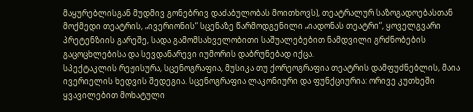მაყურებლისგან მუდმივ გონებრივ დაძაბულობას მოითხოვს), თეატრალურ საზოგადოებასთან მოქმედი თეატრის, „ივერიონის“ სცენაზე წარმოდგენილი „იადონას თეატრი“, ყოველგვარი პრეტენზიის გარეშე, სადა გამომსახველობითი საშუალებებით ნამდვილი გრძნობების გაცოცხლებისა და სევდანარევი იუმორის დაბრუნებად იქცა.
სპექტაკლის რეჟისურა, სცენოგრაფია, მუსიკა თუ ქორეოგრაფია თეატრის დამფუძნებლის, მაია ივერიელის ხედვის შედეგია. სცენოგრაფია ლაკონიური და ფუნქციურია: ორივე კუთხეში ყვავილებით მოხატული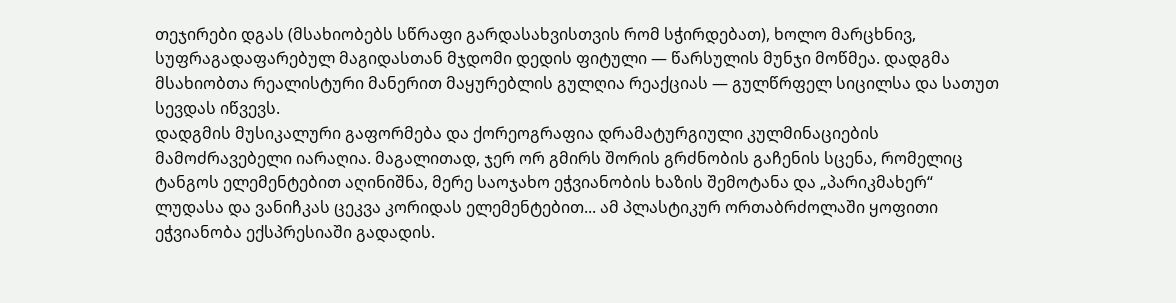თეჯირები დგას (მსახიობებს სწრაფი გარდასახვისთვის რომ სჭირდებათ), ხოლო მარცხნივ, სუფრაგადაფარებულ მაგიდასთან მჯდომი დედის ფიტული — წარსულის მუნჯი მოწმეა. დადგმა მსახიობთა რეალისტური მანერით მაყურებლის გულღია რეაქციას — გულწრფელ სიცილსა და სათუთ სევდას იწვევს.
დადგმის მუსიკალური გაფორმება და ქორეოგრაფია დრამატურგიული კულმინაციების მამოძრავებელი იარაღია. მაგალითად, ჯერ ორ გმირს შორის გრძნობის გაჩენის სცენა, რომელიც ტანგოს ელემენტებით აღინიშნა, მერე საოჯახო ეჭვიანობის ხაზის შემოტანა და „პარიკმახერ“ ლუდასა და ვანიჩკას ცეკვა კორიდას ელემენტებით... ამ პლასტიკურ ორთაბრძოლაში ყოფითი ეჭვიანობა ექსპრესიაში გადადის.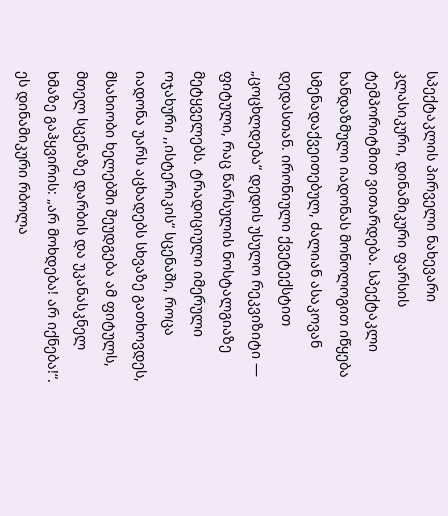სპექტაკლის პირველი ნახევარი კლასიკური, დინამიკური ფარსის ტემპორიტმით ვითარდება. სპექტაკლი ხანდაზმული იადონას მონოლოგით იწყება სმენადაქვეითებულ, ძალიან ასაკოვან დედასთან. ირონიული ქვეტექსტით „ცოცხლდება“ დედის უსულო რეკვიზიტი — ფიტული, რაც წარსულის ნოსტალგიაზე მეტყველებს. ტრადიციული იმერული ოჯახური ,,ისტერიკის“ სცენაში, როცა იადონა უარს აცხადებს სხვაზე გათხოვდეს, მსახიობი ხელებში შეუდგება ამ ფიტულს, მთელ სცენაზე დარბის და უკანასკნელ ხმაზე გაჰყვირის: „არ მოხდება! არ იქნება!“. ეს დინამიკური რბოლა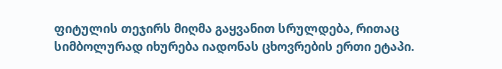ფიტულის თეჯირს მიღმა გაყვანით სრულდება, რითაც სიმბოლურად იხურება იადონას ცხოვრების ერთი ეტაპი.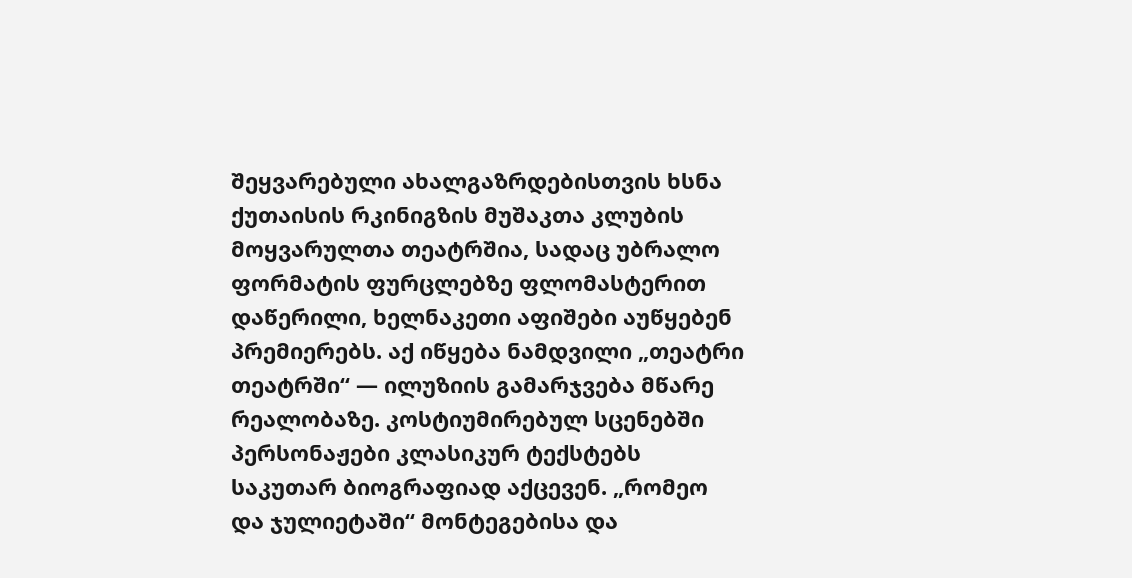შეყვარებული ახალგაზრდებისთვის ხსნა ქუთაისის რკინიგზის მუშაკთა კლუბის მოყვარულთა თეატრშია, სადაც უბრალო ფორმატის ფურცლებზე ფლომასტერით დაწერილი, ხელნაკეთი აფიშები აუწყებენ პრემიერებს. აქ იწყება ნამდვილი „თეატრი თეატრში“ — ილუზიის გამარჯვება მწარე რეალობაზე. კოსტიუმირებულ სცენებში პერსონაჟები კლასიკურ ტექსტებს საკუთარ ბიოგრაფიად აქცევენ. „რომეო და ჯულიეტაში“ მონტეგებისა და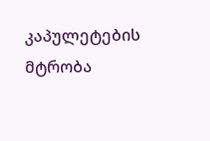კაპულეტების მტრობა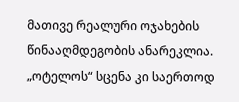მათივე რეალური ოჯახების წინააღმდეგობის ანარეკლია. „ოტელოს“ სცენა კი საერთოდ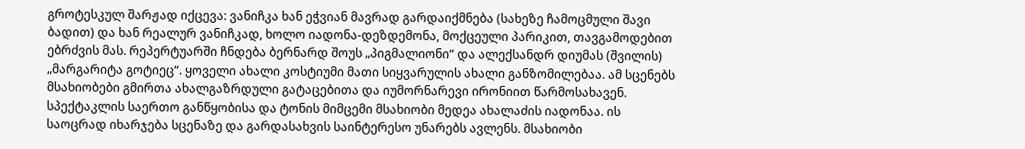გროტესკულ შარჟად იქცევა: ვანიჩკა ხან ეჭვიან მავრად გარდაიქმნება (სახეზე ჩამოცმული შავი ბადით) და ხან რეალურ ვანიჩკად, ხოლო იადონა-დეზდემონა, მოქცეული პარიკით, თავგამოდებით ებრძვის მას. რეპერტუარში ჩნდება ბერნარდ შოუს „პიგმალიონი“ და ალექსანდრ დიუმას (შვილის) „მარგარიტა გოტიეც“. ყოველი ახალი კოსტიუმი მათი სიყვარულის ახალი განზომილებაა. ამ სცენებს მსახიობები გმირთა ახალგაზრდული გატაცებითა და იუმორნარევი ირონიით წარმოსახავენ.
სპექტაკლის საერთო განწყობისა და ტონის მიმცემი მსახიობი მედეა ახალაძის იადონაა. ის საოცრად იხარჯება სცენაზე და გარდასახვის საინტერესო უნარებს ავლენს. მსახიობი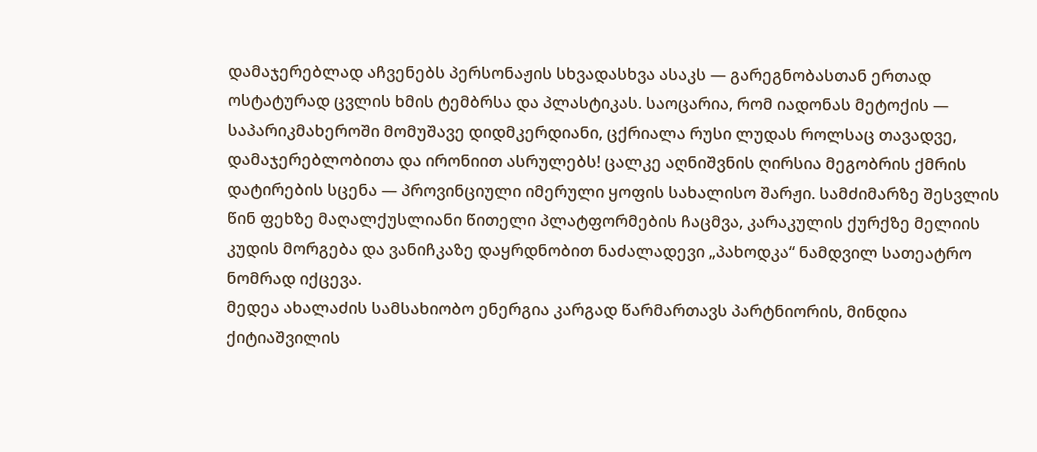დამაჯერებლად აჩვენებს პერსონაჟის სხვადასხვა ასაკს — გარეგნობასთან ერთად ოსტატურად ცვლის ხმის ტემბრსა და პლასტიკას. საოცარია, რომ იადონას მეტოქის — საპარიკმახეროში მომუშავე დიდმკერდიანი, ცქრიალა რუსი ლუდას როლსაც თავადვე, დამაჯერებლობითა და ირონიით ასრულებს! ცალკე აღნიშვნის ღირსია მეგობრის ქმრის დატირების სცენა — პროვინციული იმერული ყოფის სახალისო შარჟი. სამძიმარზე შესვლის წინ ფეხზე მაღალქუსლიანი წითელი პლატფორმების ჩაცმვა, კარაკულის ქურქზე მელიის კუდის მორგება და ვანიჩკაზე დაყრდნობით ნაძალადევი „პახოდკა“ ნამდვილ სათეატრო ნომრად იქცევა.
მედეა ახალაძის სამსახიობო ენერგია კარგად წარმართავს პარტნიორის, მინდია ქიტიაშვილის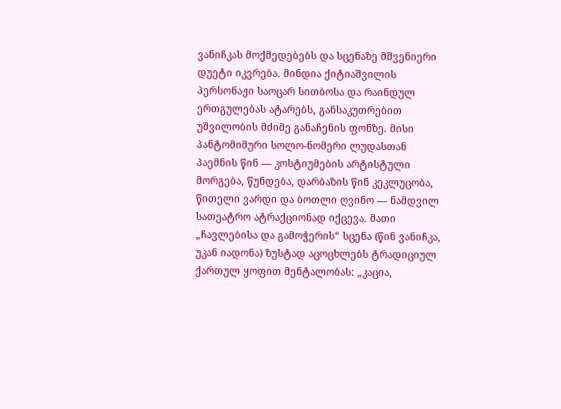ვანიჩკას მოქმედებებს და სცენაზე მშვენიერი დუეტი იკვრება. მინდია ქიტიაშვილის პერსონაჟი საოცარ სითბოსა და რაინდულ ერთგულებას ატარებს, განსაკუთრებით უშვილობის მძიმე განაჩენის ფონზე. მისი პანტომიმური სოლო-ნომერი ლუდასთან პაემნის წინ — კოსტიუმების არტისტული მორგება, წუნდება, დარბაზის წინ კეკლუცობა, წითელი ვარდი და ბოთლი ღვინო — ნამდვილ სათეატრო ატრაქციონად იქცევა. მათი „ჩავლებისა და გამოჭერის“ სცენა (წინ ვანიჩკა, უკან იადონა) ზუსტად აცოცხლებს ტრადიციულ ქართულ ყოფით მენტალობას: „კაცია,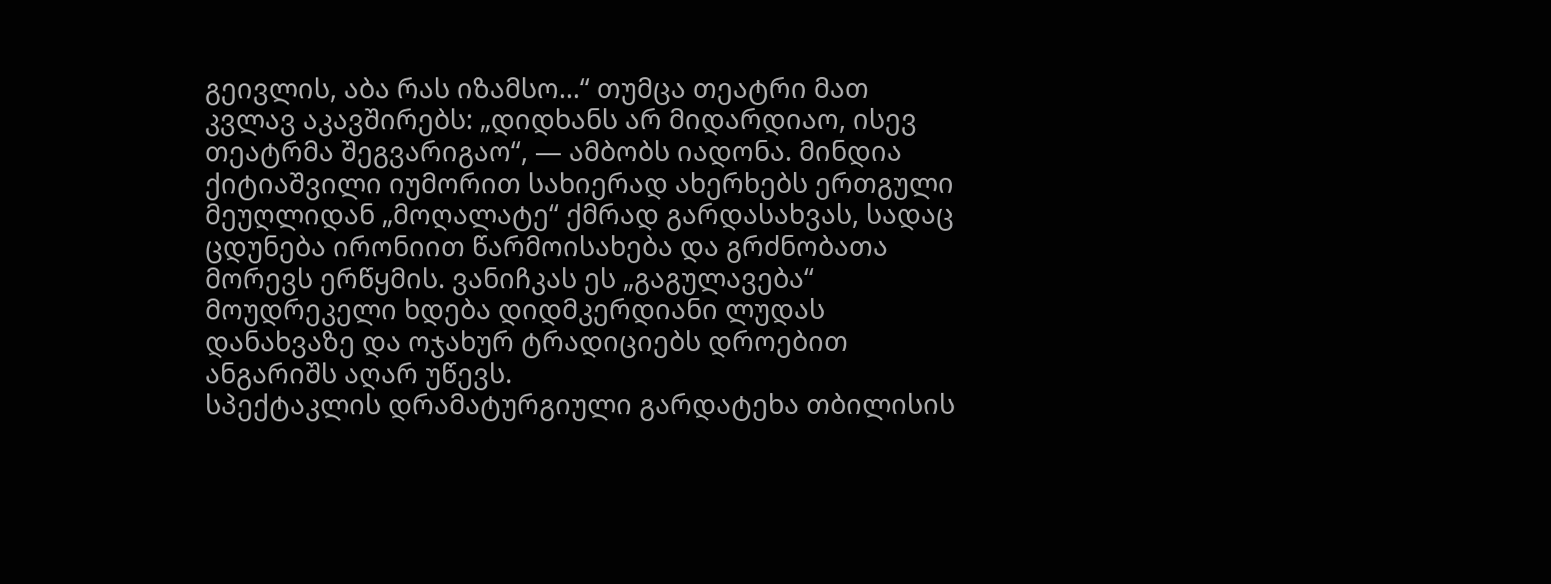გეივლის, აბა რას იზამსო...“ თუმცა თეატრი მათ კვლავ აკავშირებს: „დიდხანს არ მიდარდიაო, ისევ თეატრმა შეგვარიგაო“, — ამბობს იადონა. მინდია ქიტიაშვილი იუმორით სახიერად ახერხებს ერთგული მეუღლიდან „მოღალატე“ ქმრად გარდასახვას, სადაც ცდუნება ირონიით წარმოისახება და გრძნობათა მორევს ერწყმის. ვანიჩკას ეს „გაგულავება“ მოუდრეკელი ხდება დიდმკერდიანი ლუდას დანახვაზე და ოჯახურ ტრადიციებს დროებით ანგარიშს აღარ უწევს.
სპექტაკლის დრამატურგიული გარდატეხა თბილისის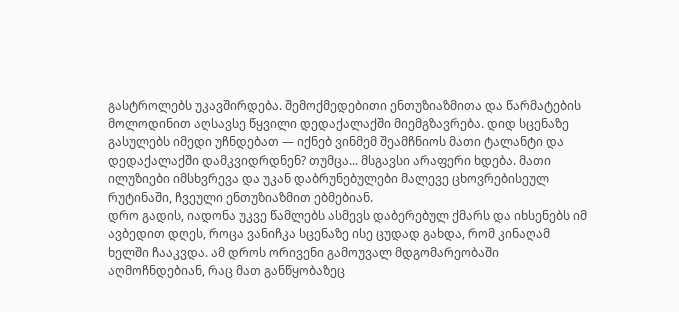გასტროლებს უკავშირდება. შემოქმედებითი ენთუზიაზმითა და წარმატების მოლოდინით აღსავსე წყვილი დედაქალაქში მიემგზავრება. დიდ სცენაზე გასულებს იმედი უჩნდებათ — იქნებ ვინმემ შეამჩნიოს მათი ტალანტი და დედაქალაქში დამკვიდრდნენ? თუმცა... მსგავსი არაფერი ხდება. მათი ილუზიები იმსხვრევა და უკან დაბრუნებულები მალევე ცხოვრებისეულ რუტინაში, ჩვეული ენთუზიაზმით ებმებიან.
დრო გადის, იადონა უკვე წამლებს ასმევს დაბერებულ ქმარს და იხსენებს იმ ავბედით დღეს, როცა ვანიჩკა სცენაზე ისე ცუდად გახდა, რომ კინაღამ ხელში ჩააკვდა. ამ დროს ორივენი გამოუვალ მდგომარეობაში აღმოჩნდებიან, რაც მათ განწყობაზეც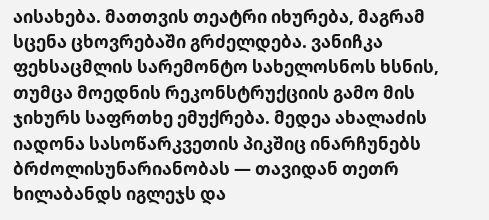აისახება. მათთვის თეატრი იხურება, მაგრამ სცენა ცხოვრებაში გრძელდება. ვანიჩკა ფეხსაცმლის სარემონტო სახელოსნოს ხსნის, თუმცა მოედნის რეკონსტრუქციის გამო მის ჯიხურს საფრთხე ემუქრება. მედეა ახალაძის იადონა სასოწარკვეთის პიკშიც ინარჩუნებს ბრძოლისუნარიანობას — თავიდან თეთრ ხილაბანდს იგლეჯს და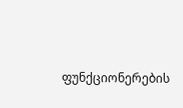ფუნქციონერების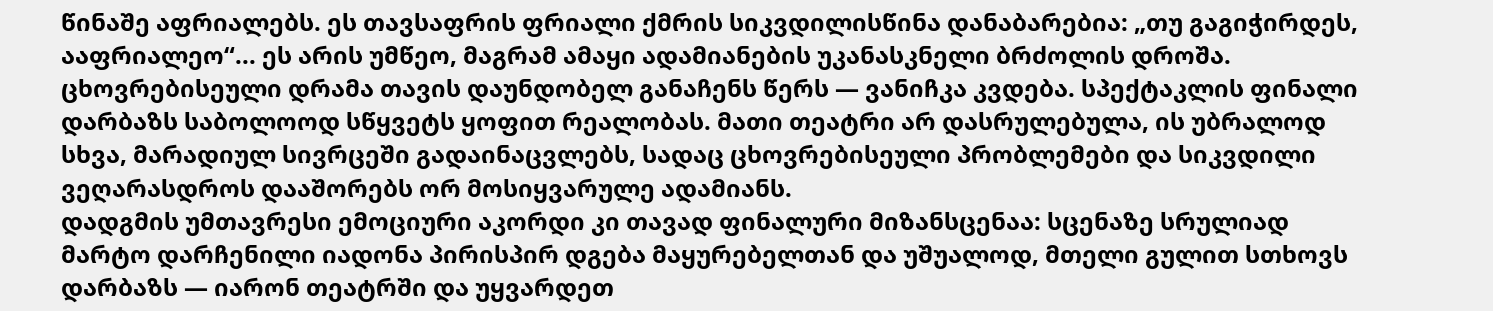წინაშე აფრიალებს. ეს თავსაფრის ფრიალი ქმრის სიკვდილისწინა დანაბარებია: „თუ გაგიჭირდეს, ააფრიალეო“... ეს არის უმწეო, მაგრამ ამაყი ადამიანების უკანასკნელი ბრძოლის დროშა.
ცხოვრებისეული დრამა თავის დაუნდობელ განაჩენს წერს — ვანიჩკა კვდება. სპექტაკლის ფინალი დარბაზს საბოლოოდ სწყვეტს ყოფით რეალობას. მათი თეატრი არ დასრულებულა, ის უბრალოდ სხვა, მარადიულ სივრცეში გადაინაცვლებს, სადაც ცხოვრებისეული პრობლემები და სიკვდილი ვეღარასდროს დააშორებს ორ მოსიყვარულე ადამიანს.
დადგმის უმთავრესი ემოციური აკორდი კი თავად ფინალური მიზანსცენაა: სცენაზე სრულიად მარტო დარჩენილი იადონა პირისპირ დგება მაყურებელთან და უშუალოდ, მთელი გულით სთხოვს დარბაზს — იარონ თეატრში და უყვარდეთ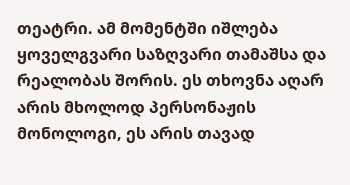თეატრი. ამ მომენტში იშლება ყოველგვარი საზღვარი თამაშსა და რეალობას შორის. ეს თხოვნა აღარ არის მხოლოდ პერსონაჟის მონოლოგი, ეს არის თავად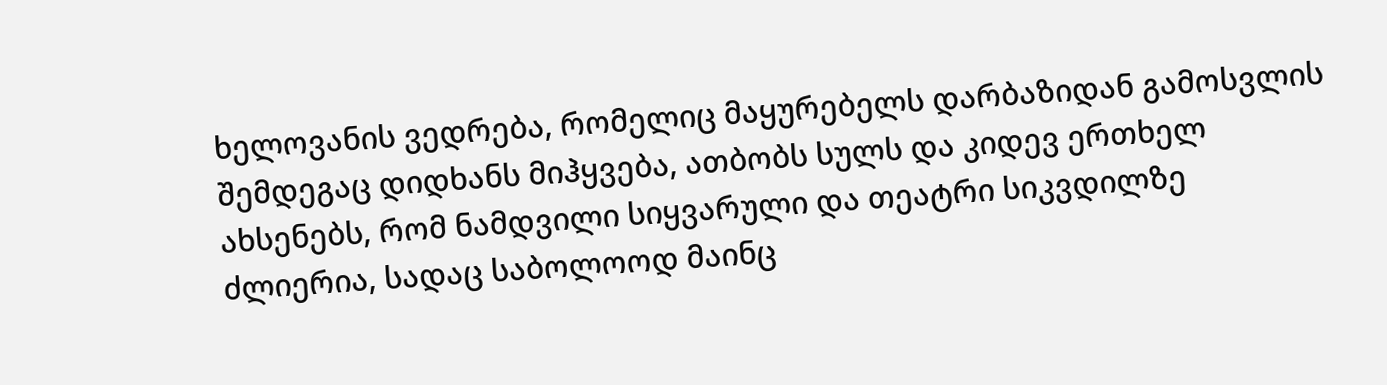ხელოვანის ვედრება, რომელიც მაყურებელს დარბაზიდან გამოსვლის შემდეგაც დიდხანს მიჰყვება, ათბობს სულს და კიდევ ერთხელ ახსენებს, რომ ნამდვილი სიყვარული და თეატრი სიკვდილზე ძლიერია, სადაც საბოლოოდ მაინც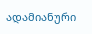ადამიანური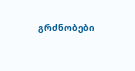გრძნობები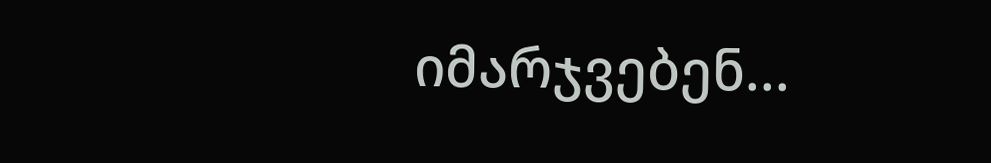იმარჯვებენ...